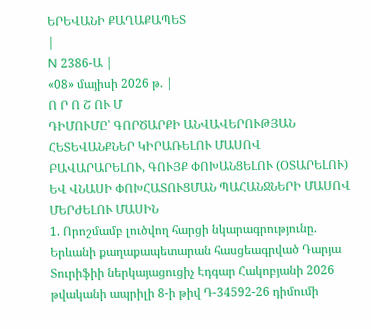ԵՐԵՎԱՆԻ ՔԱՂԱՔԱՊԵՏ
|
N 2386-Ա |
«08» մայիսի 2026 թ. |
Ո Ր Ո Շ ՈՒ Մ
ԴԻՄՈՒՄԸ՝ ԳՈՐԾԱՐՔԻ ԱՆՎԱՎԵՐՈՒԹՅԱՆ ՀԵՏԵՎԱՆՔՆԵՐ ԿԻՐԱՌԵԼՈՒ ՄԱՍՈՎ ԲԱՎԱՐԱՐԵԼՈՒ, ԳՈՒՅՔ ՓՈԽԱՆՑԵԼՈՒ (ՕՏԱՐԵԼՈՒ) ԵՎ ՎՆԱՍԻ ՓՈԽՀԱՏՈՒՑՄԱՆ ՊԱՀԱՆՋՆԵՐԻ ՄԱՍՈՎ ՄԵՐԺԵԼՈՒ ՄԱՍԻՆ
1. Որոշմամբ լուծվող հարցի նկարագրությունը.
Երևանի քաղաքապետարան հասցեագրված Դարյա Տուրիֆիի ներկայացուցիչ Էդգար Հակոբյանի 2026 թվականի ապրիլի 8-ի թիվ Դ-34592-26 դիմումի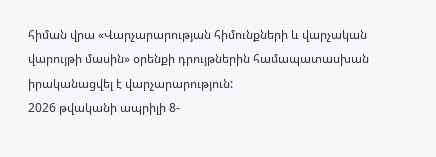հիման վրա «Վարչարարության հիմունքների և վարչական վարույթի մասին» օրենքի դրույթներին համապատասխան իրականացվել է վարչարարություն:
2026 թվականի ապրիլի 8-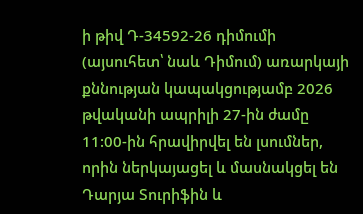ի թիվ Դ-34592-26 դիմումի (այսուհետ՝ նաև Դիմում) առարկայի քննության կապակցությամբ 2026 թվականի ապրիլի 27-ին ժամը 11:00-ին հրավիրվել են լսումներ, որին ներկայացել և մասնակցել են Դարյա Տուրիֆին և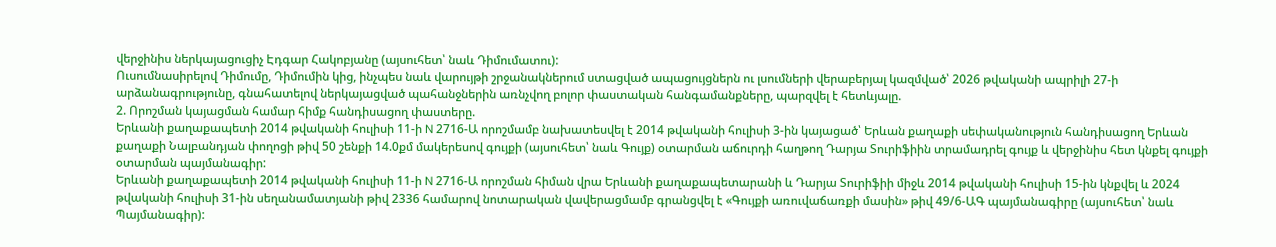վերջինիս ներկայացուցիչ Էդգար Հակոբյանը (այսուհետ՝ նաև Դիմումատու):
Ուսումնասիրելով Դիմումը, Դիմումին կից, ինչպես նաև վարույթի շրջանակներում ստացված ապացույցներն ու լսումների վերաբերյալ կազմված՝ 2026 թվականի ապրիլի 27-ի արձանագրությունը, գնահատելով ներկայացված պահանջներին առնչվող բոլոր փաստական հանգամանքները, պարզվել է հետևյալը.
2. Որոշման կայացման համար հիմք հանդիսացող փաստերը.
Երևանի քաղաքապետի 2014 թվականի հուլիսի 11-ի N 2716-Ա որոշմամբ նախատեսվել է 2014 թվականի հուլիսի 3-ին կայացած՝ Երևան քաղաքի սեփականություն հանդիսացող Երևան քաղաքի Նալբանդյան փողոցի թիվ 50 շենքի 14.0քմ մակերեսով գույքի (այսուհետ՝ նաև Գույք) օտարման աճուրդի հաղթող Դարյա Տուրիֆիին տրամադրել գույք և վերջինիս հետ կնքել գույքի օտարման պայմանագիր:
Երևանի քաղաքապետի 2014 թվականի հուլիսի 11-ի N 2716-Ա որոշման հիման վրա Երևանի քաղաքապետարանի և Դարյա Տուրիֆիի միջև 2014 թվականի հուլիսի 15-ին կնքվել և 2024 թվականի հուլիսի 31-ին սեղանամատյանի թիվ 2336 համարով նոտարական վավերացմամբ գրանցվել է «Գույքի առուվաճառքի մասին» թիվ 49/6-ԱԳ պայմանագիրը (այսուհետ՝ նաև Պայմանագիր):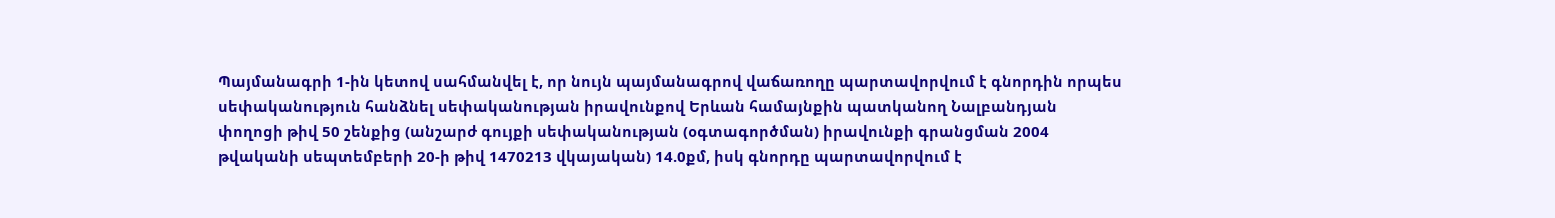Պայմանագրի 1-ին կետով սահմանվել է, որ նույն պայմանագրով վաճառողը պարտավորվում է գնորդին որպես սեփականություն հանձնել սեփականության իրավունքով Երևան համայնքին պատկանող Նալբանդյան փողոցի թիվ 50 շենքից (անշարժ գույքի սեփականության (օգտագործման) իրավունքի գրանցման 2004 թվականի սեպտեմբերի 20-ի թիվ 1470213 վկայական) 14.0քմ, իսկ գնորդը պարտավորվում է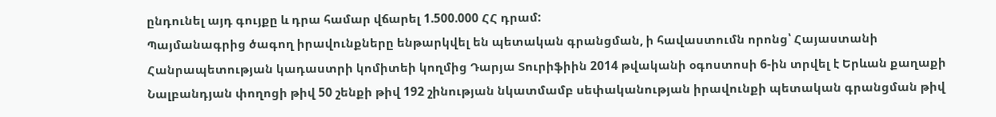ընդունել այդ գույքը և դրա համար վճարել 1.500.000 ՀՀ դրամ:
Պայմանագրից ծագող իրավունքները ենթարկվել են պետական գրանցման, ի հավաստումն որոնց՝ Հայաստանի Հանրապետության կադաստրի կոմիտեի կողմից Դարյա Տուրիֆիին 2014 թվականի օգոստոսի 6-ին տրվել է Երևան քաղաքի Նալբանդյան փողոցի թիվ 50 շենքի թիվ 192 շինության նկատմամբ սեփականության իրավունքի պետական գրանցման թիվ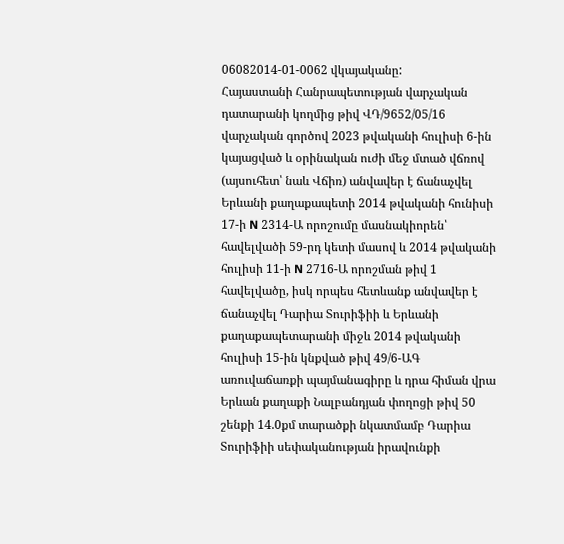06082014-01-0062 վկայականը:
Հայաստանի Հանրապետության վարչական դատարանի կողմից թիվ ՎԴ/9652/05/16 վարչական գործով 2023 թվականի հուլիսի 6-ին կայացված և օրինական ուժի մեջ մտած վճռով (այսուհետ՝ նաև Վճիռ) անվավեր է ճանաչվել Երևանի քաղաքապետի 2014 թվականի հունիսի 17-ի N 2314-Ա որոշումը մասնակիորեն՝ հավելվածի 59-րդ կետի մասով և 2014 թվականի հուլիսի 11-ի N 2716-Ա որոշման թիվ 1 հավելվածը, իսկ որպես հետևանք անվավեր է ճանաչվել Դարիա Տուրիֆիի և Երևանի քաղաքապետարանի միջև 2014 թվականի հուլիսի 15-ին կնքված թիվ 49/6-ԱԳ առուվաճառքի պայմանագիրը և դրա հիման վրա Երևան քաղաքի Նալբանդյան փողոցի թիվ 50 շենքի 14.0քմ տարածքի նկատմամբ Դարիա Տուրիֆիի սեփականության իրավունքի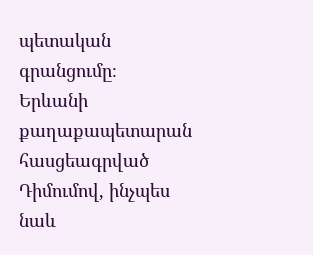պետական գրանցումը։
Երևանի քաղաքապետարան հասցեագրված Դիմումով, ինչպես նաև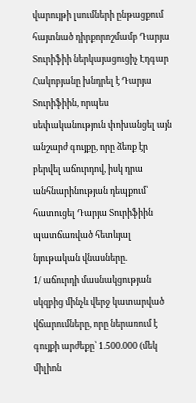վարույթի լսումների ընթացքում հայտնած դիրքորոշմամբ Դարյա Տուրիֆիի ներկայացուցիչ Էդգար Հակոբյանը խնդրել է Դարյա Տուրիֆիին, որպես սեփականություն փոխանցել այն անշարժ գույքը, որը ձեռք էր բերվել աճուրդով, իսկ դրա անհնարինության դեպքում՝ հատուցել Դարյա Տուրիֆիին պատճառված հետևյալ նյութական վնասները.
1/ աճուրդի մասնակցության սկզբից մինչև վերջ կատարված վճարումները, որը ներառում է գույքի արժեքը՝ 1.500.000 (մեկ միլիոն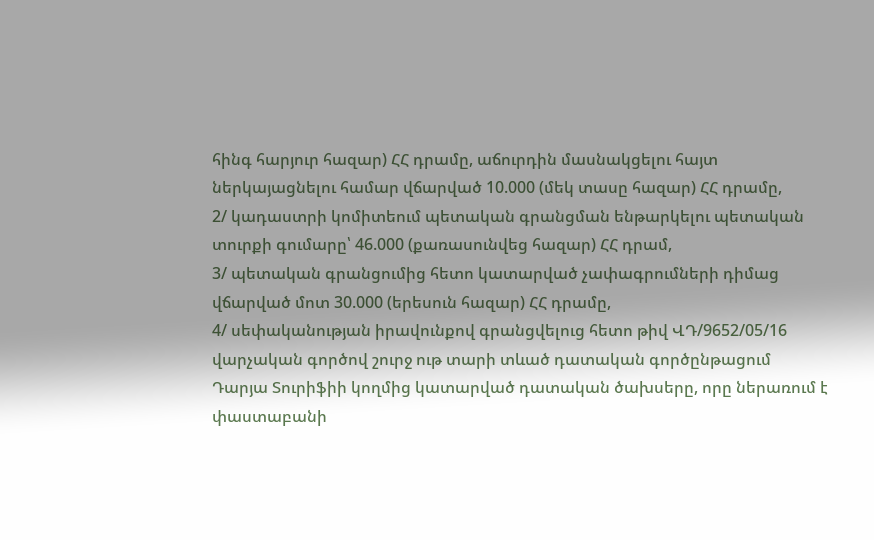հինգ հարյուր հազար) ՀՀ դրամը, աճուրդին մասնակցելու հայտ ներկայացնելու համար վճարված 10.000 (մեկ տասը հազար) ՀՀ դրամը,
2/ կադաստրի կոմիտեում պետական գրանցման ենթարկելու պետական տուրքի գումարը՝ 46.000 (քառասունվեց հազար) ՀՀ դրամ,
3/ պետական գրանցումից հետո կատարված չափագրումների դիմաց վճարված մոտ 30.000 (երեսուն հազար) ՀՀ դրամը,
4/ սեփականության իրավունքով գրանցվելուց հետո թիվ ՎԴ/9652/05/16 վարչական գործով շուրջ ութ տարի տևած դատական գործընթացում Դարյա Տուրիֆիի կողմից կատարված դատական ծախսերը, որը ներառում է փաստաբանի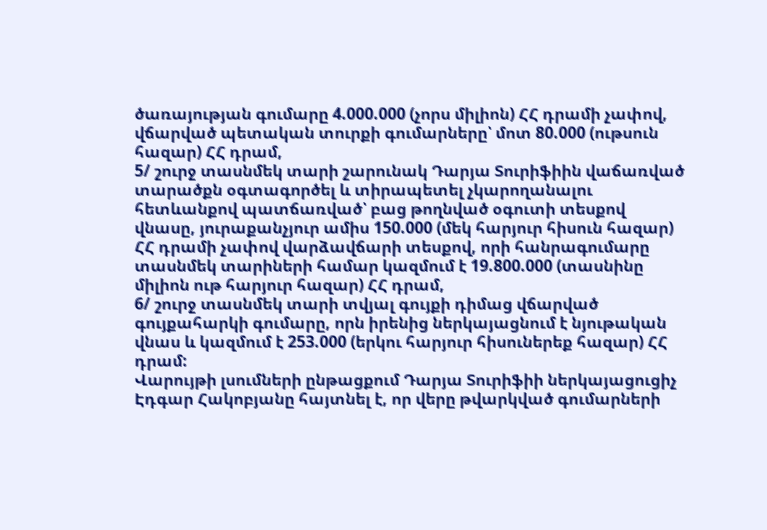ծառայության գումարը 4.000.000 (չորս միլիոն) ՀՀ դրամի չափով, վճարված պետական տուրքի գումարները՝ մոտ 80.000 (ութսուն հազար) ՀՀ դրամ,
5/ շուրջ տասնմեկ տարի շարունակ Դարյա Տուրիֆիին վաճառված տարածքն օգտագործել և տիրապետել չկարողանալու հետևանքով պատճառված՝ բաց թողնված օգուտի տեսքով վնասը, յուրաքանչյուր ամիս 150.000 (մեկ հարյուր հիսուն հազար) ՀՀ դրամի չափով վարձավճարի տեսքով, որի հանրագումարը տասնմեկ տարիների համար կազմում է 19.800.000 (տասնինը միլիոն ութ հարյուր հազար) ՀՀ դրամ,
6/ շուրջ տասնմեկ տարի տվյալ գույքի դիմաց վճարված գույքահարկի գումարը, որն իրենից ներկայացնում է նյութական վնաս և կազմում է 253.000 (երկու հարյուր հիսուներեք հազար) ՀՀ դրամ:
Վարույթի լսումների ընթացքում Դարյա Տուրիֆիի ներկայացուցիչ Էդգար Հակոբյանը հայտնել է, որ վերը թվարկված գումարների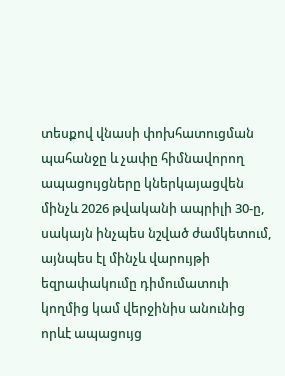տեսքով վնասի փոխհատուցման պահանջը և չափը հիմնավորող ապացույցները կներկայացվեն մինչև 2026 թվականի ապրիլի 30-ը, սակայն ինչպես նշված ժամկետում, այնպես էլ մինչև վարույթի եզրափակումը դիմումատուի կողմից կամ վերջինիս անունից որևէ ապացույց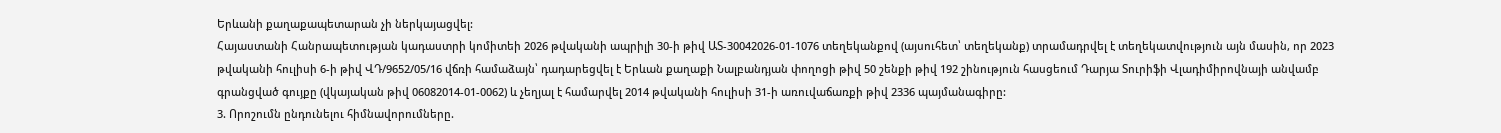Երևանի քաղաքապետարան չի ներկայացվել:
Հայաստանի Հանրապետության կադաստրի կոմիտեի 2026 թվականի ապրիլի 30-ի թիվ ԱՏ-30042026-01-1076 տեղեկանքով (այսուհետ՝ տեղեկանք) տրամադրվել է տեղեկատվություն այն մասին, որ 2023 թվականի հուլիսի 6-ի թիվ ՎԴ/9652/05/16 վճռի համաձայն՝ դադարեցվել է Երևան քաղաքի Նալբանդյան փողոցի թիվ 50 շենքի թիվ 192 շինություն հասցեում Դարյա Տուրիֆի Վլադիմիրովնայի անվամբ գրանցված գույքը (վկայական թիվ 06082014-01-0062) և չեղյալ է համարվել 2014 թվականի հուլիսի 31-ի առուվաճառքի թիվ 2336 պայմանագիրը:
3. Որոշումն ընդունելու հիմնավորումները.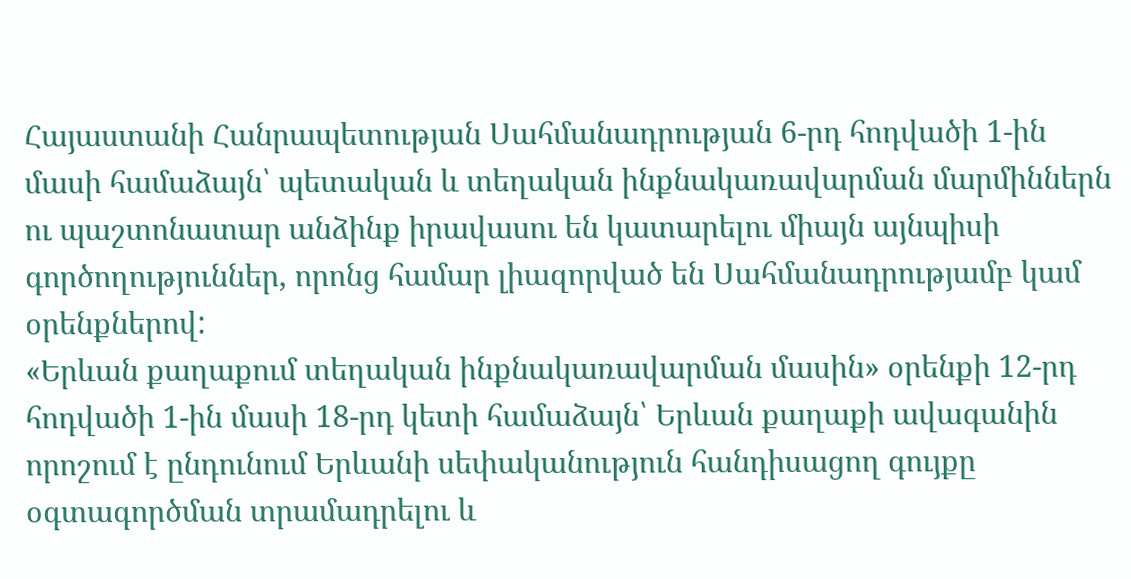Հայաստանի Հանրապետության Սահմանադրության 6-րդ հոդվածի 1-ին մասի համաձայն՝ պետական և տեղական ինքնակառավարման մարմիններն ու պաշտոնատար անձինք իրավասու են կատարելու միայն այնպիսի գործողություններ, որոնց համար լիազորված են Սահմանադրությամբ կամ օրենքներով:
«Երևան քաղաքում տեղական ինքնակառավարման մասին» օրենքի 12-րդ հոդվածի 1-ին մասի 18-րդ կետի համաձայն՝ Երևան քաղաքի ավագանին որոշում է ընդունում Երևանի սեփականություն հանդիսացող գույքը օգտագործման տրամադրելու և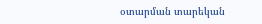օտարման տարեկան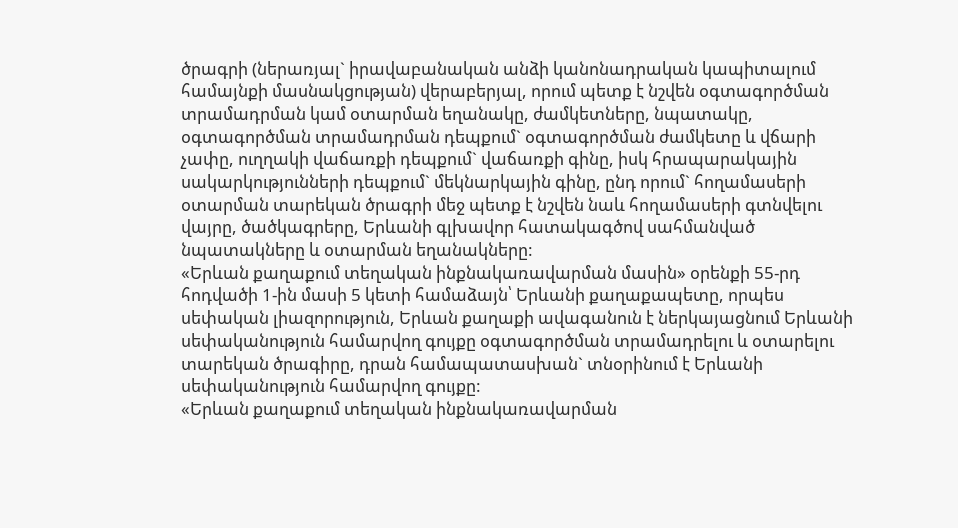ծրագրի (ներառյալ` իրավաբանական անձի կանոնադրական կապիտալում համայնքի մասնակցության) վերաբերյալ, որում պետք է նշվեն օգտագործման տրամադրման կամ օտարման եղանակը, ժամկետները, նպատակը, օգտագործման տրամադրման դեպքում` օգտագործման ժամկետը և վճարի չափը, ուղղակի վաճառքի դեպքում` վաճառքի գինը, իսկ հրապարակային սակարկությունների դեպքում` մեկնարկային գինը, ընդ որում` հողամասերի օտարման տարեկան ծրագրի մեջ պետք է նշվեն նաև հողամասերի գտնվելու վայրը, ծածկագրերը, Երևանի գլխավոր հատակագծով սահմանված նպատակները և օտարման եղանակները:
«Երևան քաղաքում տեղական ինքնակառավարման մասին» օրենքի 55-րդ հոդվածի 1-ին մասի 5 կետի համաձայն՝ Երևանի քաղաքապետը, որպես սեփական լիազորություն, Երևան քաղաքի ավագանուն է ներկայացնում Երևանի սեփականություն համարվող գույքը օգտագործման տրամադրելու և օտարելու տարեկան ծրագիրը, դրան համապատասխան` տնօրինում է Երևանի սեփականություն համարվող գույքը:
«Երևան քաղաքում տեղական ինքնակառավարման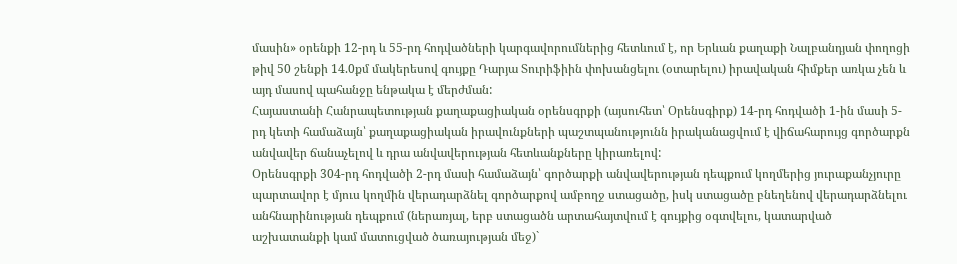մասին» օրենքի 12-րդ և 55-րդ հոդվածների կարգավորումներից հետևում է, որ Երևան քաղաքի Նալբանդյան փողոցի թիվ 50 շենքի 14.0քմ մակերեսով գույքը Դարյա Տուրիֆիին փոխանցելու (օտարելու) իրավական հիմքեր առկա չեն և այդ մասով պահանջը ենթակա է մերժման:
Հայաստանի Հանրապետության քաղաքացիական օրենսգրքի (այսուհետ՝ Օրենսգիրք) 14-րդ հոդվածի 1-ին մասի 5-րդ կետի համաձայն՝ քաղաքացիական իրավունքների պաշտպանությունն իրականացվում է վիճահարույց գործարքն անվավեր ճանաչելով և դրա անվավերության հետևանքները կիրառելով:
Օրենսգրքի 304-րդ հոդվածի 2-րդ մասի համաձայն՝ գործարքի անվավերության դեպքում կողմերից յուրաքանչյուրը պարտավոր է մյուս կողմին վերադարձնել գործարքով ամբողջ ստացածը, իսկ ստացածը բնեղենով վերադարձնելու անհնարինության դեպքում (ներառյալ, երբ ստացածն արտահայտվում է գույքից օգտվելու, կատարված աշխատանքի կամ մատուցված ծառայության մեջ)`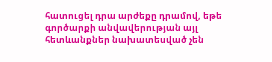հատուցել դրա արժեքը դրամով, եթե գործարքի անվավերության այլ հետևանքներ նախատեսված չեն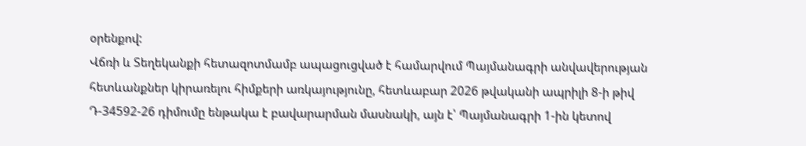օրենքով:
Վճռի և Տեղեկանքի հետազոտմամբ ապացուցված է համարվում Պայմանագրի անվավերության հետևանքներ կիրառելու հիմքերի առկայությունը, հետևաբար 2026 թվականի ապրիլի 8-ի թիվ Դ-34592-26 դիմումը ենթակա է բավարարման մասնակի, այն է՝ Պայմանագրի 1-ին կետով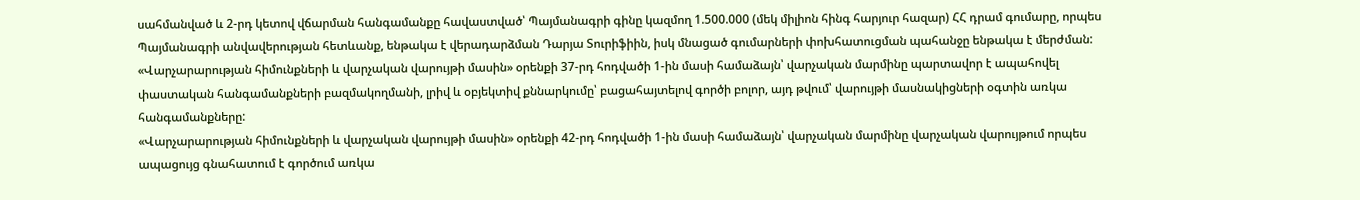սահմանված և 2-րդ կետով վճարման հանգամանքը հավաստված՝ Պայմանագրի գինը կազմող 1.500.000 (մեկ միլիոն հինգ հարյուր հազար) ՀՀ դրամ գումարը, որպես Պայմանագրի անվավերության հետևանք, ենթակա է վերադարձման Դարյա Տուրիֆիին, իսկ մնացած գումարների փոխհատուցման պահանջը ենթակա է մերժման:
«Վարչարարության հիմունքների և վարչական վարույթի մասին» օրենքի 37-րդ հոդվածի 1-ին մասի համաձայն՝ վարչական մարմինը պարտավոր է ապահովել փաստական հանգամանքների բազմակողմանի, լրիվ և օբյեկտիվ քննարկումը՝ բացահայտելով գործի բոլոր, այդ թվում՝ վարույթի մասնակիցների օգտին առկա հանգամանքները:
«Վարչարարության հիմունքների և վարչական վարույթի մասին» օրենքի 42-րդ հոդվածի 1-ին մասի համաձայն՝ վարչական մարմինը վարչական վարույթում որպես ապացույց գնահատում է գործում առկա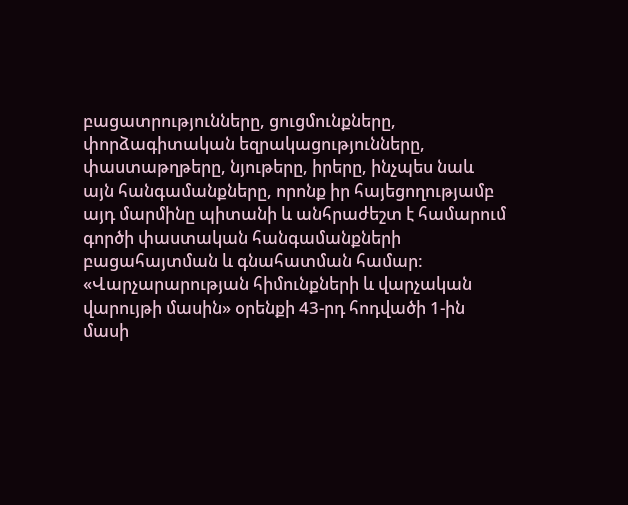բացատրությունները, ցուցմունքները, փորձագիտական եզրակացությունները, փաստաթղթերը, նյութերը, իրերը, ինչպես նաև այն հանգամանքները, որոնք իր հայեցողությամբ այդ մարմինը պիտանի և անհրաժեշտ է համարում գործի փաստական հանգամանքների բացահայտման և գնահատման համար:
«Վարչարարության հիմունքների և վարչական վարույթի մասին» օրենքի 43-րդ հոդվածի 1-ին մասի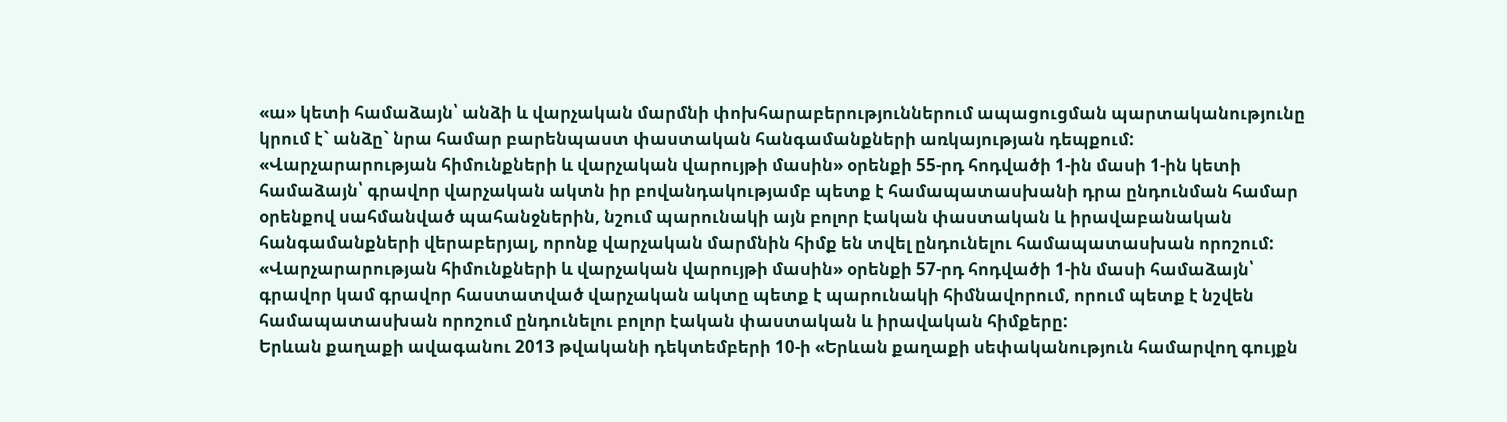«ա» կետի համաձայն՝ անձի և վարչական մարմնի փոխհարաբերություններում ապացուցման պարտականությունը կրում է` անձը` նրա համար բարենպաստ փաստական հանգամանքների առկայության դեպքում:
«Վարչարարության հիմունքների և վարչական վարույթի մասին» օրենքի 55-րդ հոդվածի 1-ին մասի 1-ին կետի համաձայն՝ գրավոր վարչական ակտն իր բովանդակությամբ պետք է համապատասխանի դրա ընդունման համար օրենքով սահմանված պահանջներին, նշում պարունակի այն բոլոր էական փաստական և իրավաբանական հանգամանքների վերաբերյալ, որոնք վարչական մարմնին հիմք են տվել ընդունելու համապատասխան որոշում:
«Վարչարարության հիմունքների և վարչական վարույթի մասին» օրենքի 57-րդ հոդվածի 1-ին մասի համաձայն՝ գրավոր կամ գրավոր հաստատված վարչական ակտը պետք է պարունակի հիմնավորում, որում պետք է նշվեն համապատասխան որոշում ընդունելու բոլոր էական փաստական և իրավական հիմքերը:
Երևան քաղաքի ավագանու 2013 թվականի դեկտեմբերի 10-ի «Երևան քաղաքի սեփականություն համարվող գույքն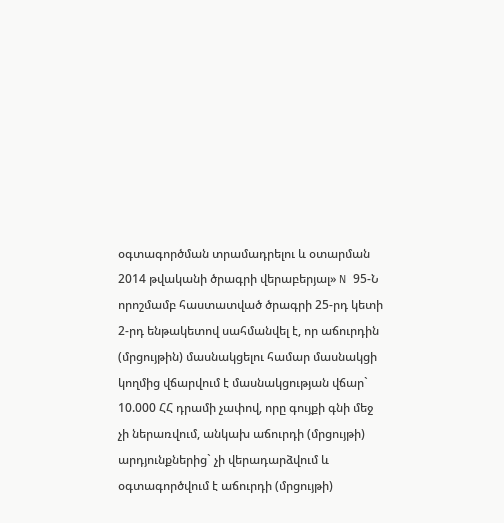օգտագործման տրամադրելու և օտարման 2014 թվականի ծրագրի վերաբերյալ» N 95-Ն որոշմամբ հաստատված ծրագրի 25-րդ կետի 2-րդ ենթակետով սահմանվել է, որ աճուրդին (մրցույթին) մասնակցելու համար մասնակցի կողմից վճարվում է մասնակցության վճար` 10.000 ՀՀ դրամի չափով, որը գույքի գնի մեջ չի ներառվում, անկախ աճուրդի (մրցույթի) արդյունքներից` չի վերադարձվում և օգտագործվում է աճուրդի (մրցույթի)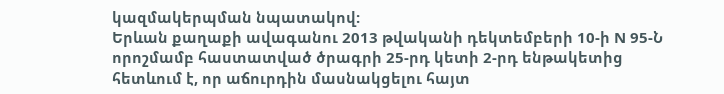կազմակերպման նպատակով:
Երևան քաղաքի ավագանու 2013 թվականի դեկտեմբերի 10-ի N 95-Ն որոշմամբ հաստատված ծրագրի 25-րդ կետի 2-րդ ենթակետից հետևում է, որ աճուրդին մասնակցելու հայտ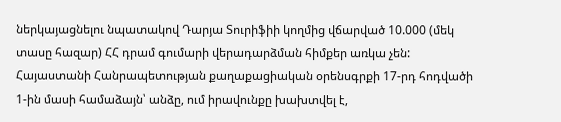ներկայացնելու նպատակով Դարյա Տուրիֆիի կողմից վճարված 10.000 (մեկ տասը հազար) ՀՀ դրամ գումարի վերադարձման հիմքեր առկա չեն:
Հայաստանի Հանրապետության քաղաքացիական օրենսգրքի 17-րդ հոդվածի 1-ին մասի համաձայն՝ անձը, ում իրավունքը խախտվել է,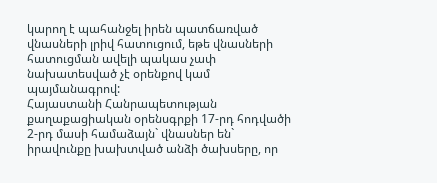կարող է պահանջել իրեն պատճառված վնասների լրիվ հատուցում, եթե վնասների հատուցման ավելի պակաս չափ նախատեսված չէ օրենքով կամ պայմանագրով:
Հայաստանի Հանրապետության քաղաքացիական օրենսգրքի 17-րդ հոդվածի 2-րդ մասի համաձայն` վնասներ են` իրավունքը խախտված անձի ծախսերը, որ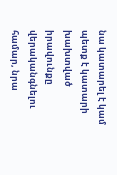նա կատարել է կամ պետք է կատարի խախտված իրավունքը վերականգնելու համար, նրա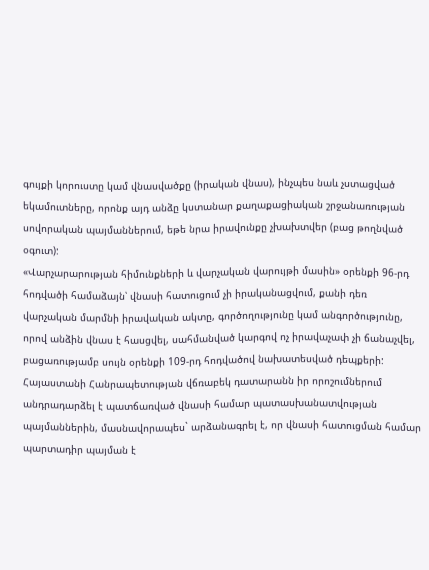գույքի կորուստը կամ վնասվածքը (իրական վնաս), ինչպես նաև չստացված եկամուտները, որոնք այդ անձը կստանար քաղաքացիական շրջանառության սովորական պայմաններում, եթե նրա իրավունքը չխախտվեր (բաց թողնված օգուտ):
«Վարչարարության հիմունքների և վարչական վարույթի մասին» օրենքի 96-րդ հոդվածի համաձայն՝ վնասի հատուցում չի իրականացվում, քանի դեռ վարչական մարմնի իրավական ակտը, գործողությունը կամ անգործությունը, որով անձին վնաս է հասցվել, սահմանված կարգով ոչ իրավաչափ չի ճանաչվել, բացառությամբ սույն օրենքի 109-րդ հոդվածով նախատեսված դեպքերի:
Հայաստանի Հանրապետության վճռաբեկ դատարանն իր որոշումներում անդրադարձել է պատճառված վնասի համար պատասխանատվության պայմաններին, մասնավորապես` արձանագրել է, որ վնասի հատուցման համար պարտադիր պայման է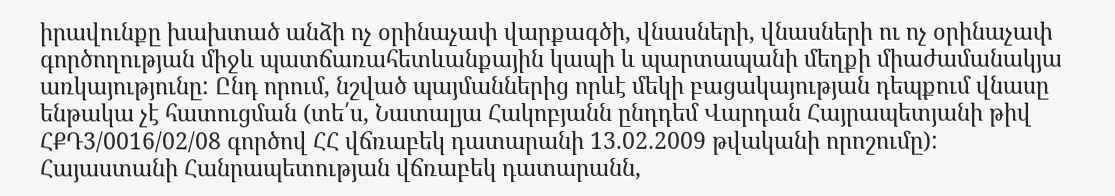իրավունքը խախտած անձի ոչ օրինաչափ վարքագծի, վնասների, վնասների ու ոչ օրինաչափ գործողության միջև պատճառահետևանքային կապի և պարտապանի մեղքի միաժամանակյա առկայությունը: Ընդ որում, նշված պայմաններից որևէ մեկի բացակայության դեպքում վնասը ենթակա չէ հատուցման (տե՛ս, Նատալյա Հակոբյանն ընդդեմ Վարդան Հայրապետյանի թիվ ՀՔԴ3/0016/02/08 գործով ՀՀ վճռաբեկ դատարանի 13.02.2009 թվականի որոշումը):
Հայաստանի Հանրապետության վճռաբեկ դատարանն,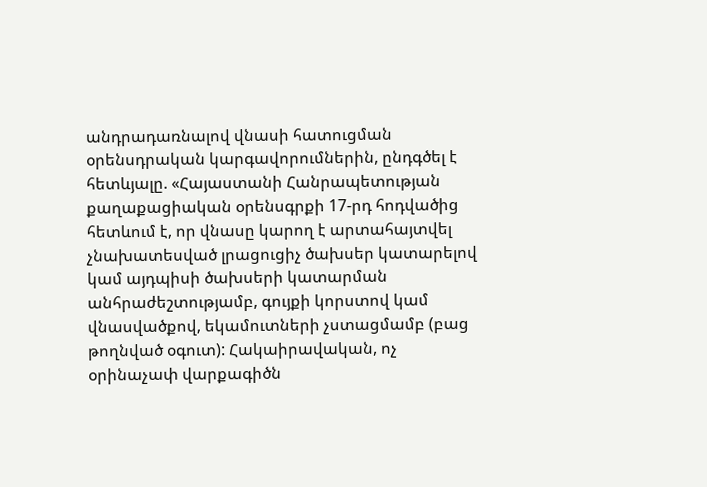անդրադառնալով վնասի հատուցման օրենսդրական կարգավորումներին, ընդգծել է հետևյալը. «Հայաստանի Հանրապետության քաղաքացիական օրենսգրքի 17-րդ հոդվածից հետևում է, որ վնասը կարող է արտահայտվել չնախատեսված լրացուցիչ ծախսեր կատարելով կամ այդպիսի ծախսերի կատարման անհրաժեշտությամբ, գույքի կորստով կամ վնասվածքով, եկամուտների չստացմամբ (բաց թողնված օգուտ): Հակաիրավական, ոչ օրինաչափ վարքագիծն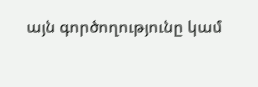այն գործողությունը կամ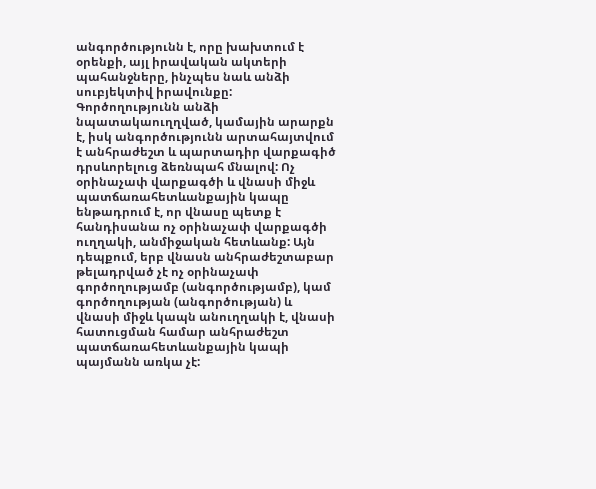անգործությունն է, որը խախտում է օրենքի, այլ իրավական ակտերի պահանջները, ինչպես նաև անձի սուբյեկտիվ իրավունքը: Գործողությունն անձի նպատակաուղղված, կամային արարքն է, իսկ անգործությունն արտահայտվում է անհրաժեշտ և պարտադիր վարքագիծ դրսևորելուց ձեռնպահ մնալով: Ոչ օրինաչափ վարքագծի և վնասի միջև պատճառահետևանքային կապը ենթադրում է, որ վնասը պետք է հանդիսանա ոչ օրինաչափ վարքագծի ուղղակի, անմիջական հետևանք: Այն դեպքում, երբ վնասն անհրաժեշտաբար թելադրված չէ ոչ օրինաչափ գործողությամբ (անգործությամբ), կամ գործողության (անգործության) և վնասի միջև կապն անուղղակի է, վնասի հատուցման համար անհրաժեշտ պատճառահետևանքային կապի պայմանն առկա չէ: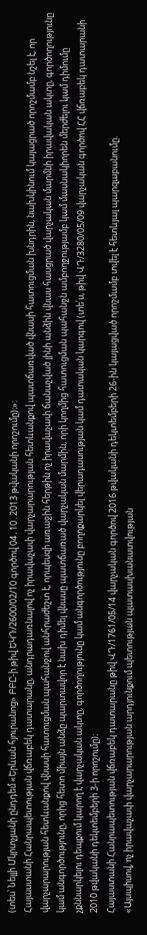(տես՝ Նելլի Մկրտչյանի ընդդեմ «Երևան հյուրանոց» ԲԲԸ-ի թիվ ԵԿԴ/2600/02/10 գործով 04․10․2013 թվականի որոշումը)։»:
Հայաստանի Հանրապետության վճռաբեկ դատարանը, անդրադառնալով ոչ իրավաչափ վարչարարության հետևանքով պատճառված վնասի հատուցման խնդրին, նախկինում կայացրած որոշմամբ նշել է, որ վարչարարության հետևանքով վնասի հատուցման պահանջով անհրաժեշտ է, որպեսզի առաջին հերթին ոչ իրավաչափ ճանաչված լինի անձին վնաս հասցրած վարչական մարմնի իրավական ակտը, գործողությունը կամ անգործությունը, որից հետո միայն անձը պարտավոր է նախ դիմել վնասը պատճառած վարչական մարմին, որի կողմից հատուցման պահանջն ամբողջությամբ կամ մասնակիորեն մերժելու կամ դիմումը չքննարկելու դեպքում կարող է վարչական ակտը, գործողությունը կամ անգործությունը բողոքարկել վերադասության կամ դատական կարգով (տե՛ս, թիվ ՎԴ/3280/05/09 վարչական գործով ՀՀ վճռաբեկ դատարանի 2010 թվականի դեկտեմբերի 3-ի որոշումը):
Հայաստանի Հանրապետության վճռաբեկ դատարանը թիվ ՎԴ/1761/05/14 վարչական գործով 2016 թվականի դեկտեմբերի 26-ին կայացված որոշմամբ տվել է հետևյալ պարզաբանումը.
«Այսպիսով, ոչ իրավաչափ վարչարարության արդյունքում պետության պատասխանատվության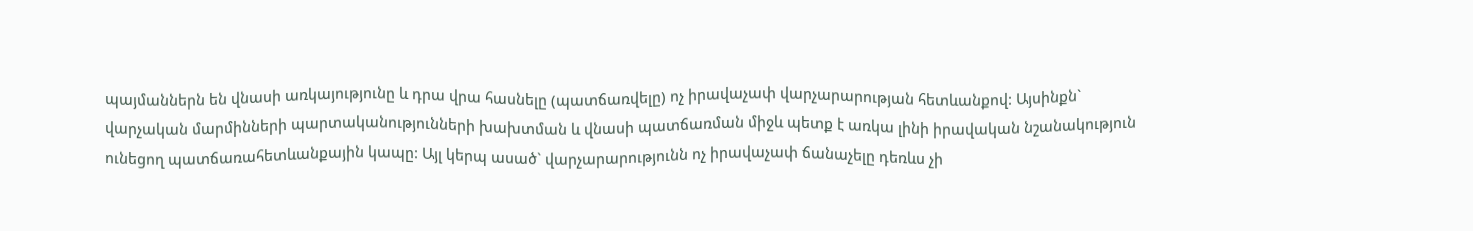պայմաններն են վնասի առկայությունը և դրա վրա հասնելը (պատճառվելը) ոչ իրավաչափ վարչարարության հետևանքով: Այսինքն` վարչական մարմինների պարտականությունների խախտման և վնասի պատճառման միջև պետք է առկա լինի իրավական նշանակություն ունեցող պատճառահետևանքային կապը: Այլ կերպ ասած` վարչարարությունն ոչ իրավաչափ ճանաչելը դեռևս չի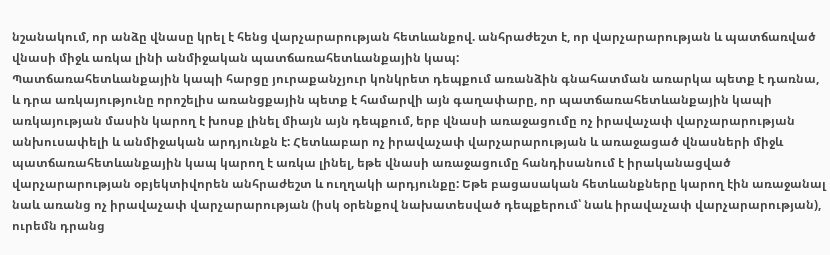նշանակում, որ անձը վնասը կրել է հենց վարչարարության հետևանքով. անհրաժեշտ է, որ վարչարարության և պատճառված վնասի միջև առկա լինի անմիջական պատճառահետևանքային կապ:
Պատճառահետևանքային կապի հարցը յուրաքանչյուր կոնկրետ դեպքում առանձին գնահատման առարկա պետք է դառնա, և դրա առկայությունը որոշելիս առանցքային պետք է համարվի այն գաղափարը, որ պատճառահետևանքային կապի առկայության մասին կարող է խոսք լինել միայն այն դեպքում, երբ վնասի առաջացումը ոչ իրավաչափ վարչարարության անխուսափելի և անմիջական արդյունքն է: Հետևաբար ոչ իրավաչափ վարչարարության և առաջացած վնասների միջև պատճառահետևանքային կապ կարող է առկա լինել, եթե վնասի առաջացումը հանդիսանում է իրականացված վարչարարության օբյեկտիվորեն անհրաժեշտ և ուղղակի արդյունքը: Եթե բացասական հետևանքները կարող էին առաջանալ նաև առանց ոչ իրավաչափ վարչարարության (իսկ օրենքով նախատեսված դեպքերում՝ նաև իրավաչափ վարչարարության), ուրեմն դրանց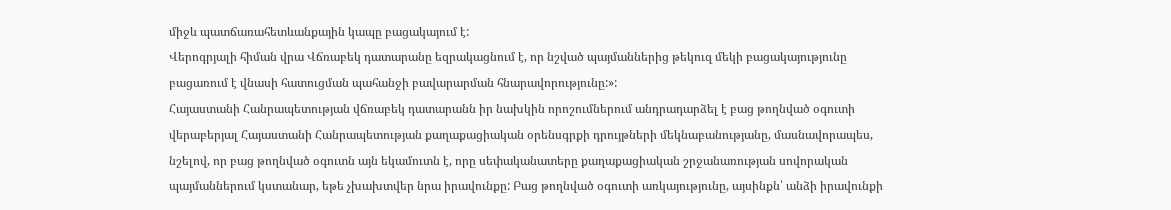միջև պատճառահետևանքային կապը բացակայում է:
Վերոգրյալի հիման վրա Վճռաբեկ դատարանը եզրակացնում է, որ նշված պայմաններից թեկուզ մեկի բացակայությունը բացառում է վնասի հատուցման պահանջի բավարարման հնարավորությունը:»:
Հայաստանի Հանրապետության վճռաբեկ դատարանն իր նախկին որոշումներում անդրադարձել է բաց թողնված օգուտի վերաբերյալ Հայաստանի Հանրապետության քաղաքացիական օրենսգրքի դրույթների մեկնաբանությանը, մասնավորապես, նշելով, որ բաց թողնված օգուտն այն եկամուտն է, որը սեփականատերը քաղաքացիական շրջանառության սովորական պայմաններում կստանար, եթե չխախտվեր նրա իրավունքը: Բաց թողնված օգուտի առկայությունը, այսինքն՝ անձի իրավունքի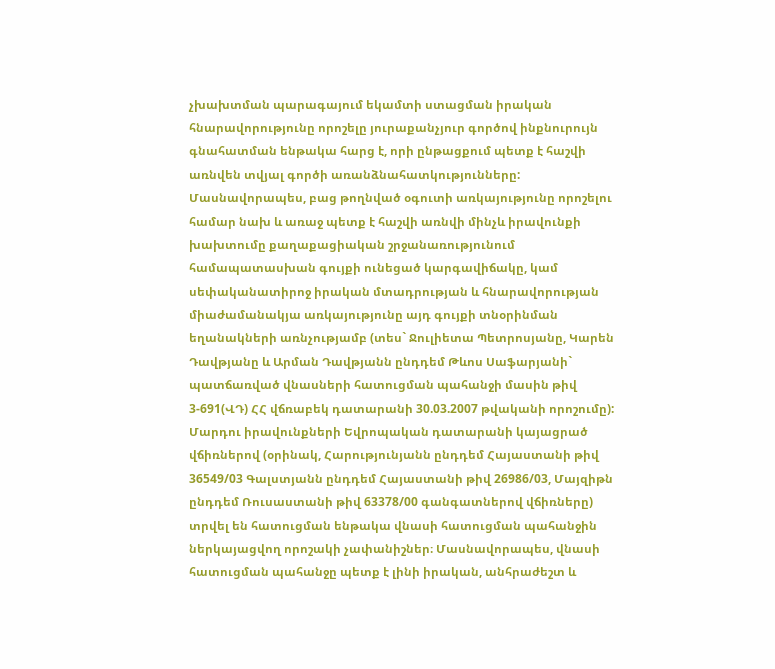չխախտման պարագայում եկամտի ստացման իրական հնարավորությունը որոշելը յուրաքանչյուր գործով ինքնուրույն գնահատման ենթակա հարց է, որի ընթացքում պետք է հաշվի առնվեն տվյալ գործի առանձնահատկությունները: Մասնավորապես, բաց թողնված օգուտի առկայությունը որոշելու համար նախ և առաջ պետք է հաշվի առնվի մինչև իրավունքի խախտումը քաղաքացիական շրջանառությունում համապատասխան գույքի ունեցած կարգավիճակը, կամ սեփականատիրոջ իրական մտադրության և հնարավորության միաժամանակյա առկայությունը այդ գույքի տնօրինման եղանակների առնչությամբ (տես` Ջուլիետա Պետրոսյանը, Կարեն Դավթյանը և Արման Դավթյանն ընդդեմ Թևոս Սաֆարյանի` պատճառված վնասների հատուցման պահանջի մասին թիվ 3-691(ՎԴ) ՀՀ վճռաբեկ դատարանի 30.03.2007 թվականի որոշումը):
Մարդու իրավունքների Եվրոպական դատարանի կայացրած վճիռներով (օրինակ, Հարությունյանն ընդդեմ Հայաստանի թիվ 36549/03 Գալստյանն ընդդեմ Հայաստանի թիվ 26986/03, Մայզիթն ընդդեմ Ռուսաստանի թիվ 63378/00 գանգատներով վճիռները) տրվել են հատուցման ենթակա վնասի հատուցման պահանջին ներկայացվող որոշակի չափանիշներ։ Մասնավորապես, վնասի հատուցման պահանջը պետք է լինի իրական, անհրաժեշտ և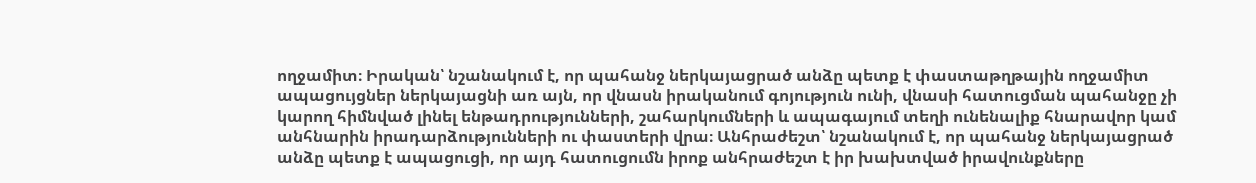ողջամիտ։ Իրական՝ նշանակում է, որ պահանջ ներկայացրած անձը պետք է փաստաթղթային ողջամիտ ապացույցներ ներկայացնի առ այն, որ վնասն իրականում գոյություն ունի, վնասի հատուցման պահանջը չի կարող հիմնված լինել ենթադրությունների, շահարկումների և ապագայում տեղի ունենալիք հնարավոր կամ անհնարին իրադարձությունների ու փաստերի վրա։ Անհրաժեշտ՝ նշանակում է, որ պահանջ ներկայացրած անձը պետք է ապացուցի, որ այդ հատուցումն իրոք անհրաժեշտ է իր խախտված իրավունքները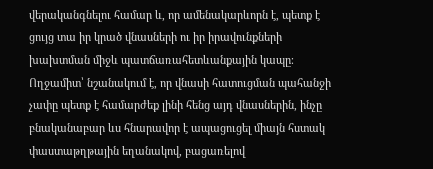վերականգնելու համար և, որ ամենակարևորն է, պետք է ցույց տա իր կրած վնասների ու իր իրավունքների խախտման միջև պատճառահետևանքային կապը։ Ողջամիտ՝ նշանակում է, որ վնասի հատուցման պահանջի չափը պետք է համարժեք լինի հենց այդ վնասներին, ինչը բնականաբար ևս հնարավոր է ապացուցել միայն հստակ փաստաթղթային եղանակով, բացառելով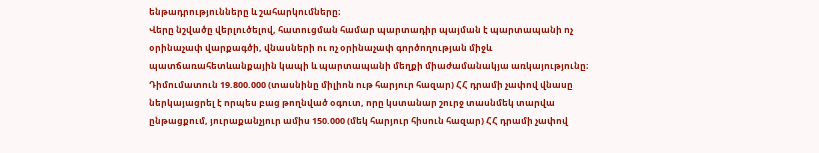ենթադրությունները և շահարկումները։
Վերը նշվածը վերլուծելով, հատուցման համար պարտադիր պայման է պարտապանի ոչ օրինաչափ վարքագծի, վնասների ու ոչ օրինաչափ գործողության միջև պատճառահետևանքային կապի և պարտապանի մեղքի միաժամանակյա առկայությունը։
Դիմումատուն 19.800.000 (տասնինը միլիոն ութ հարյուր հազար) ՀՀ դրամի չափով վնասը ներկայացրել է որպես բաց թողնված օգուտ, որը կստանար շուրջ տասնմեկ տարվա ընթացքում, յուրաքանչյուր ամիս 150.000 (մեկ հարյուր հիսուն հազար) ՀՀ դրամի չափով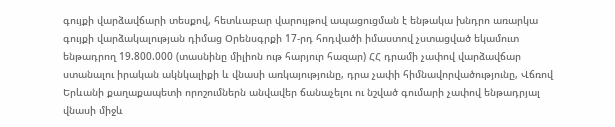գույքի վարձավճարի տեսքով, հետևաբար վարույթով ապացուցման է ենթակա խնդրո առարկա գույքի վարձակալության դիմաց Օրենսգրքի 17-րդ հոդվածի իմաստով չստացված եկամուտ ենթադրող 19.800.000 (տասնինը միլիոն ութ հարյուր հազար) ՀՀ դրամի չափով վարձավճար ստանալու իրական ակնկալիքի և վնասի առկայությունը, դրա չափի հիմնավորվածությունը, Վճռով Երևանի քաղաքապետի որոշումներն անվավեր ճանաչելու ու նշված գումարի չափով ենթադրյալ վնասի միջև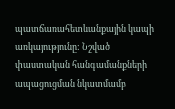պատճառահետևանքային կապի առկայությունը: Նշված փաստական հանգամանքների ապացուցման նկատմամբ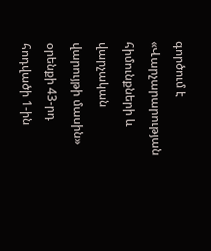գործում է «Վարչարարության հիմունքների և վարչական վարույթի մասին» օրենքի 43-րդ հոդվածի 1-ին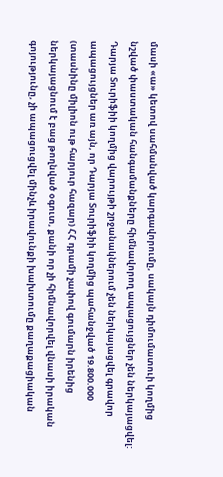մասի «ա» կետով սահմանված կարգավորումը, սակայն դիմումատուի կողմից նշված փաստական հանգամանքները հիմնավորող ապացույցներ չեն ներկայացվել:
Դարյա Տուրիֆիի կողմից վարույթի շրջանակներում չեն ներկայացվել գրավոր ապացույցներ առ այն, որ Դարյա Տուրիֆիի կողմից պահանջված 19.800.000 (տասնինը միլիոն ութ հարյուր հազար) ՀՀ դրամի չափով գումարն իրենից ներկայացնում է բաց թողնված օգուտ, քանի որ չի հիմնավորվել վնասի իրական գոյությունը, չի ապացուցվել մինչև իրավունքի խախտումը քաղաքացիական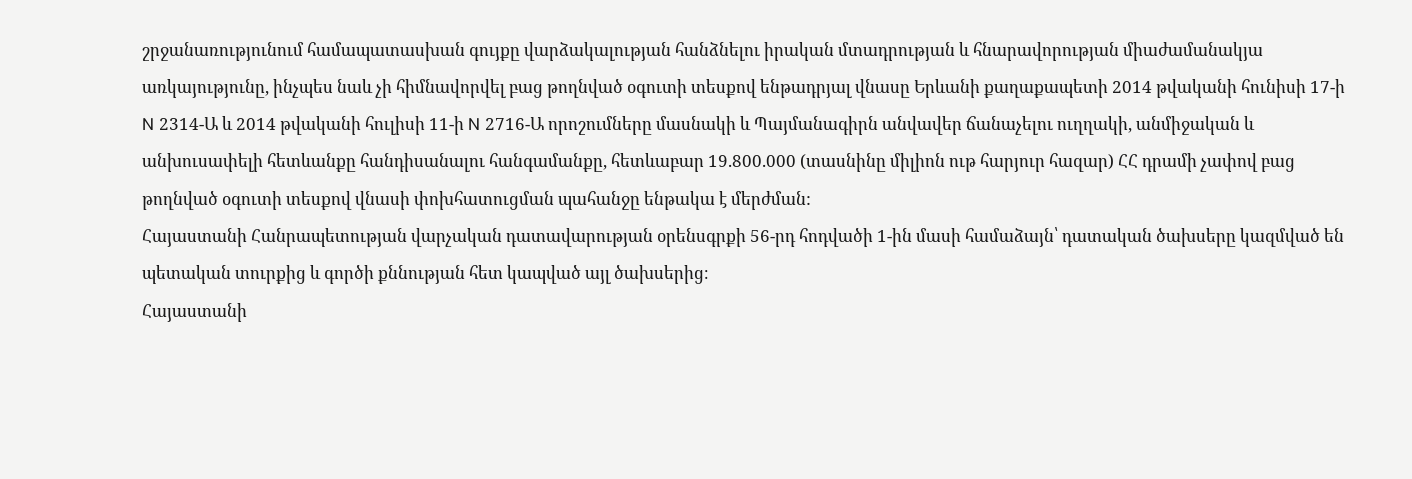շրջանառությունում համապատասխան գույքը վարձակալության հանձնելու իրական մտադրության և հնարավորության միաժամանակյա առկայությունը, ինչպես նաև չի հիմնավորվել բաց թողնված օգուտի տեսքով ենթադրյալ վնասը Երևանի քաղաքապետի 2014 թվականի հունիսի 17-ի N 2314-Ա և 2014 թվականի հուլիսի 11-ի N 2716-Ա որոշումները մասնակի և Պայմանագիրն անվավեր ճանաչելու ուղղակի, անմիջական և անխուսափելի հետևանքը հանդիսանալու հանգամանքը, հետևաբար 19.800.000 (տասնինը միլիոն ութ հարյուր հազար) ՀՀ դրամի չափով բաց թողնված օգուտի տեսքով վնասի փոխհատուցման պահանջը ենթակա է մերժման:
Հայաստանի Հանրապետության վարչական դատավարության օրենսգրքի 56-րդ հոդվածի 1-ին մասի համաձայն՝ դատական ծախսերը կազմված են պետական տուրքից և գործի քննության հետ կապված այլ ծախսերից։
Հայաստանի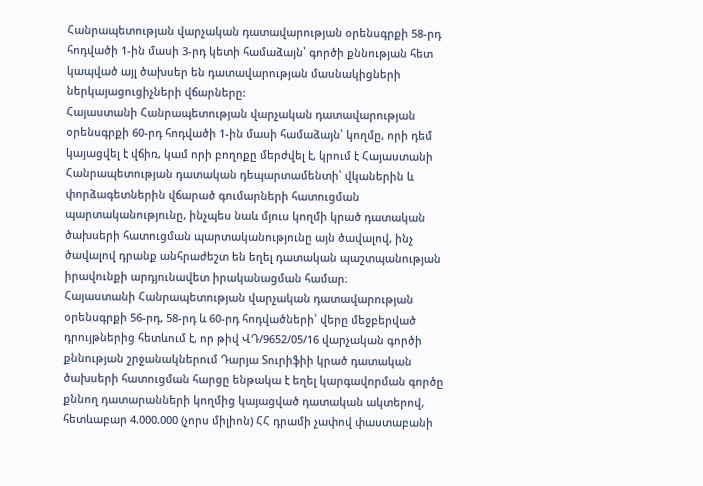Հանրապետության վարչական դատավարության օրենսգրքի 58-րդ հոդվածի 1-ին մասի 3-րդ կետի համաձայն՝ գործի քննության հետ կապված այլ ծախսեր են դատավարության մասնակիցների ներկայացուցիչների վճարները:
Հայաստանի Հանրապետության վարչական դատավարության օրենսգրքի 60-րդ հոդվածի 1-ին մասի համաձայն՝ կողմը, որի դեմ կայացվել է վճիռ, կամ որի բողոքը մերժվել է, կրում է Հայաստանի Հանրապետության դատական դեպարտամենտի՝ վկաներին և փորձագետներին վճարած գումարների հատուցման պարտականությունը, ինչպես նաև մյուս կողմի կրած դատական ծախսերի հատուցման պարտականությունը այն ծավալով, ինչ ծավալով դրանք անհրաժեշտ են եղել դատական պաշտպանության իրավունքի արդյունավետ իրականացման համար։
Հայաստանի Հանրապետության վարչական դատավարության օրենսգրքի 56-րդ, 58-րդ և 60-րդ հոդվածների՝ վերը մեջբերված դրույթներից հետևում է, որ թիվ ՎԴ/9652/05/16 վարչական գործի քննության շրջանակներում Դարյա Տուրիֆիի կրած դատական ծախսերի հատուցման հարցը ենթակա է եղել կարգավորման գործը քննող դատարանների կողմից կայացված դատական ակտերով, հետևաբար 4.000.000 (չորս միլիոն) ՀՀ դրամի չափով փաստաբանի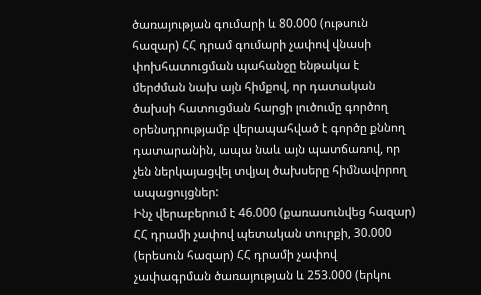ծառայության գումարի և 80.000 (ութսուն հազար) ՀՀ դրամ գումարի չափով վնասի փոխհատուցման պահանջը ենթակա է մերժման նախ այն հիմքով, որ դատական ծախսի հատուցման հարցի լուծումը գործող օրենսդրությամբ վերապահված է գործը քննող դատարանին, ապա նաև այն պատճառով, որ չեն ներկայացվել տվյալ ծախսերը հիմնավորող ապացույցներ:
Ինչ վերաբերում է 46.000 (քառասունվեց հազար) ՀՀ դրամի չափով պետական տուրքի, 30.000 (երեսուն հազար) ՀՀ դրամի չափով չափագրման ծառայության և 253.000 (երկու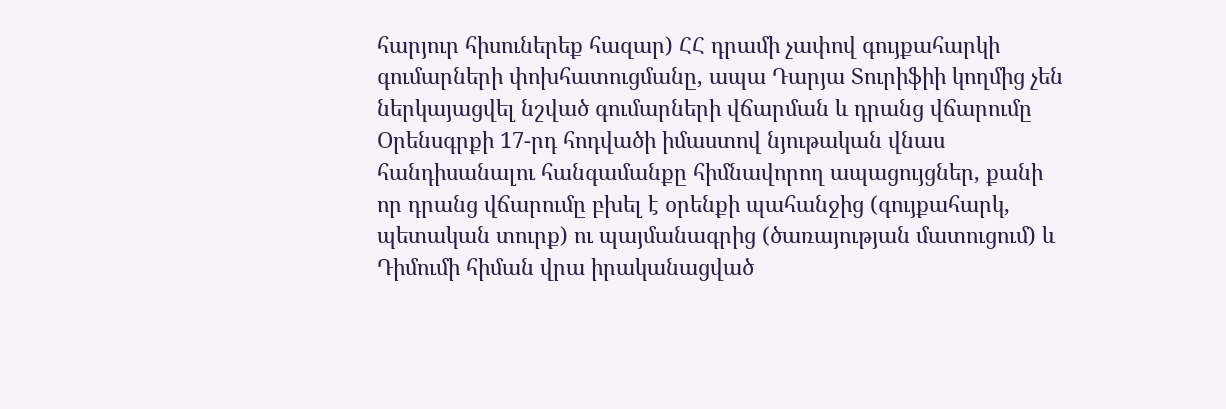հարյուր հիսուներեք հազար) ՀՀ դրամի չափով գույքահարկի գումարների փոխհատուցմանը, ապա Դարյա Տուրիֆիի կողմից չեն ներկայացվել նշված գումարների վճարման և դրանց վճարումը Օրենսգրքի 17-րդ հոդվածի իմաստով նյութական վնաս հանդիսանալու հանգամանքը հիմնավորող ապացույցներ, քանի որ դրանց վճարումը բխել է օրենքի պահանջից (գույքահարկ, պետական տուրք) ու պայմանագրից (ծառայության մատուցում) և Դիմումի հիման վրա իրականացված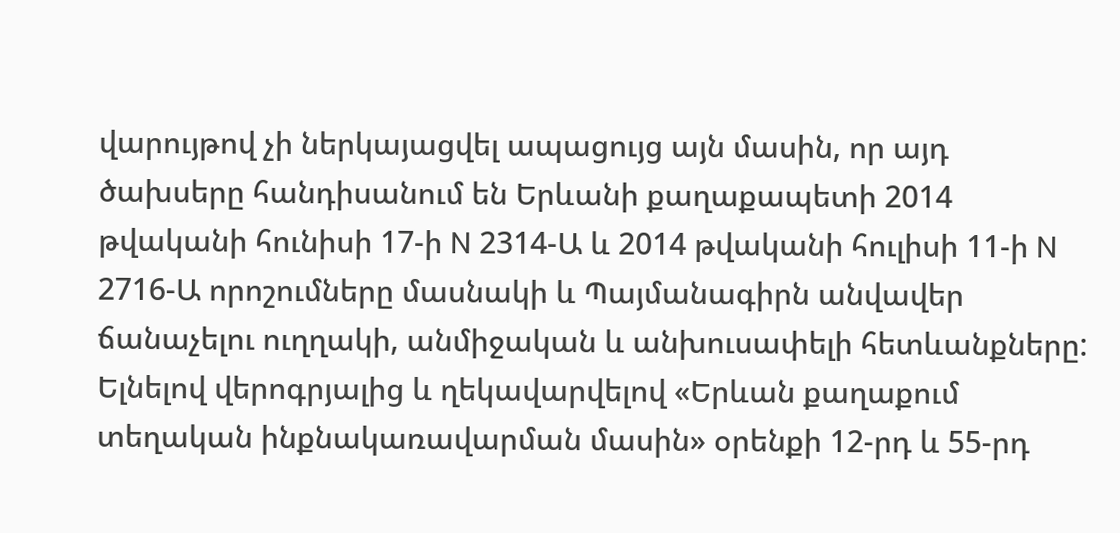վարույթով չի ներկայացվել ապացույց այն մասին, որ այդ ծախսերը հանդիսանում են Երևանի քաղաքապետի 2014 թվականի հունիսի 17-ի N 2314-Ա և 2014 թվականի հուլիսի 11-ի N 2716-Ա որոշումները մասնակի և Պայմանագիրն անվավեր ճանաչելու ուղղակի, անմիջական և անխուսափելի հետևանքները:
Ելնելով վերոգրյալից և ղեկավարվելով «Երևան քաղաքում տեղական ինքնակառավարման մասին» օրենքի 12-րդ և 55-րդ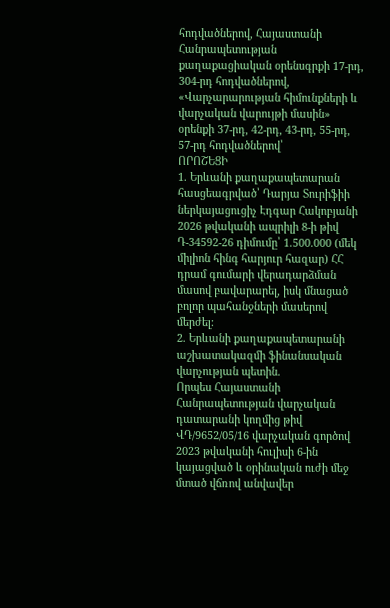հոդվածներով, Հայաստանի Հանրապետության քաղաքացիական օրենսգրքի 17-րդ, 304-րդ հոդվածներով, «Վարչարարության հիմունքների և վարչական վարույթի մասին» օրենքի 37-րդ, 42-րդ, 43-րդ, 55-րդ, 57-րդ հոդվածներով՝
ՈՐՈՇԵՑԻ
1. Երևանի քաղաքապետարան հասցեագրված՝ Դարյա Տուրիֆիի ներկայացուցիչ Էդգար Հակոբյանի 2026 թվականի ապրիլի 8-ի թիվ Դ-34592-26 դիմումը՝ 1.500.000 (մեկ միլիոն հինգ հարյուր հազար) ՀՀ դրամ գումարի վերադարձման մասով բավարարել, իսկ մնացած բոլոր պահանջների մասերով մերժել:
2. Երևանի քաղաքապետարանի աշխատակազմի ֆինանսական վարչության պետին.
Որպես Հայաստանի Հանրապետության վարչական դատարանի կողմից թիվ ՎԴ/9652/05/16 վարչական գործով 2023 թվականի հուլիսի 6-ին կայացված և օրինական ուժի մեջ մտած վճռով անվավեր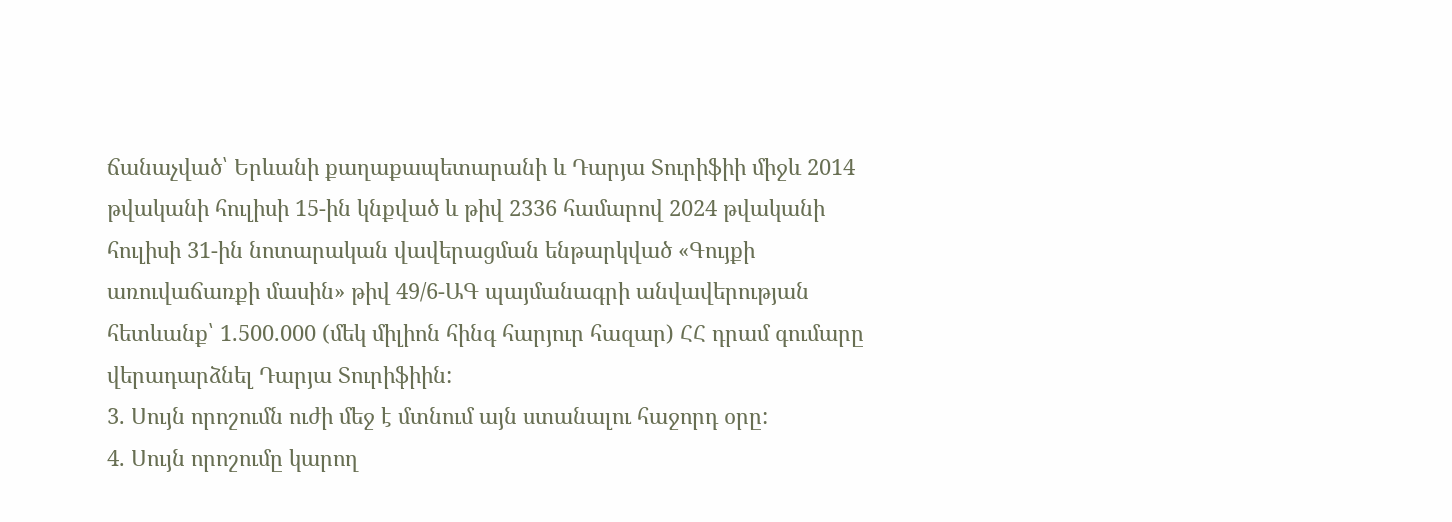ճանաչված՝ Երևանի քաղաքապետարանի և Դարյա Տուրիֆիի միջև 2014 թվականի հուլիսի 15-ին կնքված և թիվ 2336 համարով 2024 թվականի հուլիսի 31-ին նոտարական վավերացման ենթարկված «Գույքի առուվաճառքի մասին» թիվ 49/6-ԱԳ պայմանագրի անվավերության հետևանք՝ 1.500.000 (մեկ միլիոն հինգ հարյուր հազար) ՀՀ դրամ գումարը վերադարձնել Դարյա Տուրիֆիին:
3. Սույն որոշումն ուժի մեջ է մտնում այն ստանալու հաջորդ օրը:
4. Սույն որոշումը կարող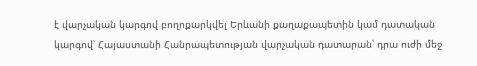է վարչական կարգով բողոքարկվել Երևանի քաղաքապետին կամ դատական կարգով՝ Հայաստանի Հանրապետության վարչական դատարան՝ դրա ուժի մեջ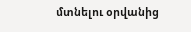մտնելու օրվանից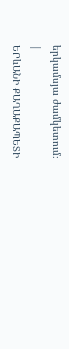երկամսյա ժամկետում։
|
ԵՐևԱՆԻ ՔԱՂԱՔԱՊԵՏԻ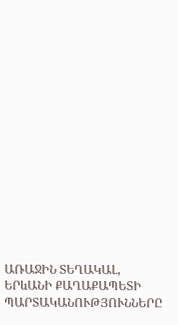ԱՌԱՋԻՆ ՏԵՂԱԿԱԼ, ԵՐևԱՆԻ ՔԱՂԱՔԱՊԵՏԻ ՊԱՐՏԱԿԱՆՈՒԹՅՈՒՆՆԵՐԸ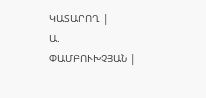ԿԱՏԱՐՈՂ |
Ա. ՓԱՄԲՈՒԽՉՅԱՆ |